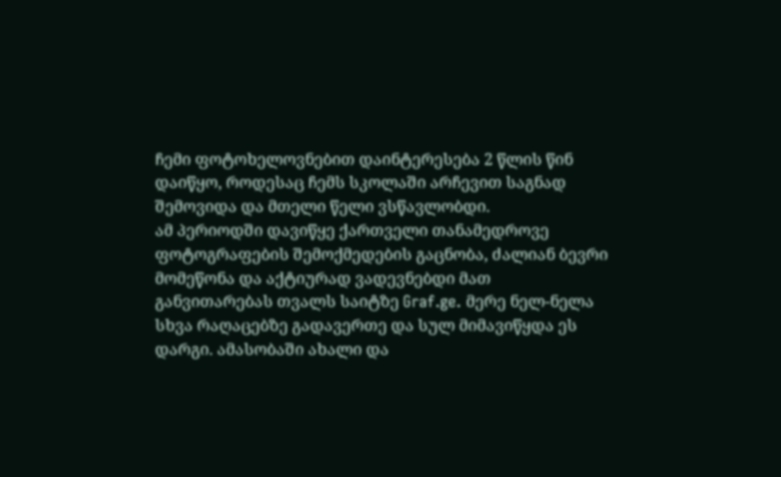ჩემი ფოტოხელოვნებით დაინტერესება 2 წლის წინ დაიწყო, როდესაც ჩემს სკოლაში არჩევით საგნად შემოვიდა და მთელი წელი ვსწავლობდი.
ამ პერიოდში დავიწყე ქართველი თანამედროვე ფოტოგრაფების შემოქმედების გაცნობა, ძალიან ბევრი მომეწონა და აქტიურად ვადევნებდი მათ განვითარებას თვალს საიტზე Graf.ge. მერე ნელ-ნელა სხვა რაღაცებზე გადავერთე და სულ მიმავიწყდა ეს დარგი. ამასობაში ახალი და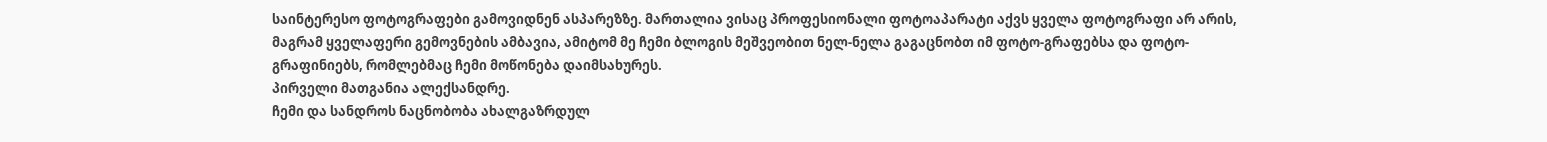საინტერესო ფოტოგრაფები გამოვიდნენ ასპარეზზე. მართალია ვისაც პროფესიონალი ფოტოაპარატი აქვს ყველა ფოტოგრაფი არ არის, მაგრამ ყველაფერი გემოვნების ამბავია, ამიტომ მე ჩემი ბლოგის მეშვეობით ნელ-ნელა გაგაცნობთ იმ ფოტო-გრაფებსა და ფოტო-გრაფინიებს, რომლებმაც ჩემი მოწონება დაიმსახურეს.
პირველი მათგანია ალექსანდრე.
ჩემი და სანდროს ნაცნობობა ახალგაზრდულ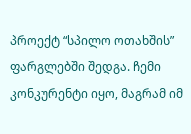პროექტ “სპილო ოთახშის” ფარგლებში შედგა. ჩემი კონკურენტი იყო, მაგრამ იმ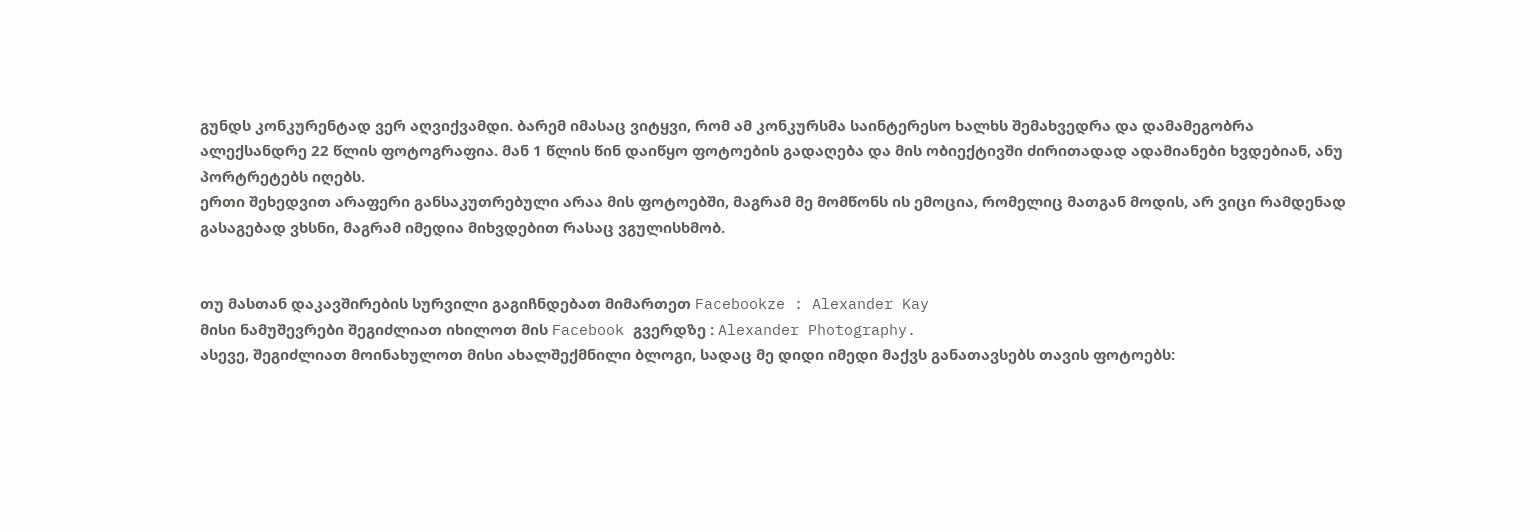გუნდს კონკურენტად ვერ აღვიქვამდი. ბარემ იმასაც ვიტყვი, რომ ამ კონკურსმა საინტერესო ხალხს შემახვედრა და დამამეგობრა
ალექსანდრე 22 წლის ფოტოგრაფია. მან 1 წლის წინ დაიწყო ფოტოების გადაღება და მის ობიექტივში ძირითადად ადამიანები ხვდებიან, ანუ პორტრეტებს იღებს.
ერთი შეხედვით არაფერი განსაკუთრებული არაა მის ფოტოებში, მაგრამ მე მომწონს ის ემოცია, რომელიც მათგან მოდის, არ ვიცი რამდენად გასაგებად ვხსნი, მაგრამ იმედია მიხვდებით რასაც ვგულისხმობ.


თუ მასთან დაკავშირების სურვილი გაგიჩნდებათ მიმართეთ Facebookze : Alexander Kay
მისი ნამუშევრები შეგიძლიათ იხილოთ მის Facebook გვერდზე : Alexander Photography.
ასევე, შეგიძლიათ მოინახულოთ მისი ახალშექმნილი ბლოგი, სადაც მე დიდი იმედი მაქვს განათავსებს თავის ფოტოებს: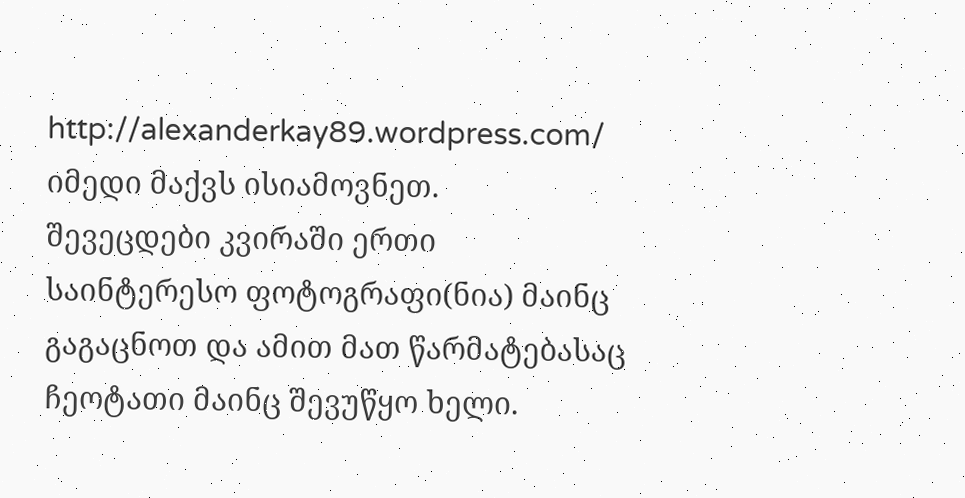http://alexanderkay89.wordpress.com/
იმედი მაქვს ისიამოვნეთ.
შევეცდები კვირაში ერთი საინტერესო ფოტოგრაფი(ნია) მაინც გაგაცნოთ და ამით მათ წარმატებასაც ჩეოტათი მაინც შევუწყო ხელი.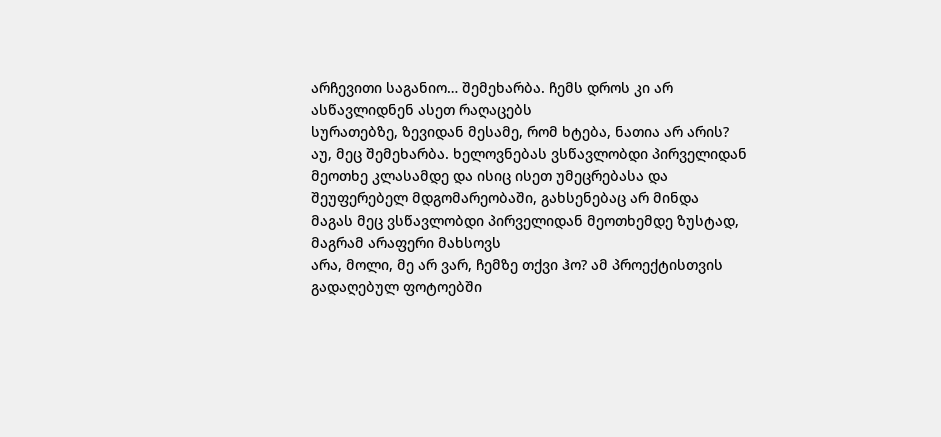არჩევითი საგანიო… შემეხარბა. ჩემს დროს კი არ ასწავლიდნენ ასეთ რაღაცებს
სურათებზე, ზევიდან მესამე, რომ ხტება, ნათია არ არის?
აუ, მეც შემეხარბა. ხელოვნებას ვსწავლობდი პირველიდან მეოთხე კლასამდე და ისიც ისეთ უმეცრებასა და შეუფერებელ მდგომარეობაში, გახსენებაც არ მინდა
მაგას მეც ვსწავლობდი პირველიდან მეოთხემდე ზუსტად, მაგრამ არაფერი მახსოვს
არა, მოლი, მე არ ვარ, ჩემზე თქვი ჰო? ამ პროექტისთვის გადაღებულ ფოტოებში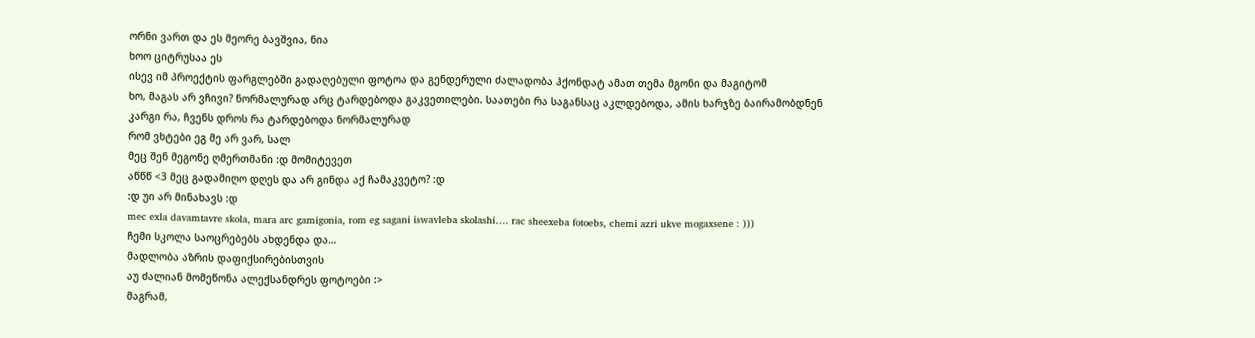ორნი ვართ და ეს მეორე ბავშვია, ნია
ხოო ციტრუსაა ეს
ისევ იმ პროექტის ფარგლებში გადაღებული ფოტოა და გენდერული ძალადობა ჰქონდატ ამათ თემა მგონი და მაგიტომ
ხო, მაგას არ ვჩივი? ნორმალურად არც ტარდებოდა გაკვეთილები. საათები რა საგანსაც აკლდებოდა, ამის ხარჯზე ბაირამობდნენ
კარგი რა, ჩვენს დროს რა ტარდებოდა ნორმალურად
რომ ვხტები ეგ მე არ ვარ, სალ
მეც შენ მეგონე ღმერთმანი :დ მომიტევეთ
აწწწ <3 მეც გადამიღო დღეს და არ გინდა აქ ჩამაკვეტო? :დ
:დ უი არ მინახავს :დ
mec exla davamtavre skola, mara arc gamigonia, rom eg sagani iswavleba skolashi…. rac sheexeba fotoebs, chemi azri ukve mogaxsene : )))
ჩემი სკოლა საოცრებებს ახდენდა და…
მადლობა აზრის დაფიქსირებისთვის
აუ ძალიან მომეწონა ალექსანდრეს ფოტოები :>
მაგრამ,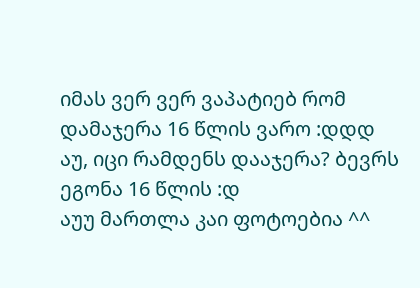იმას ვერ ვერ ვაპატიებ რომ დამაჯერა 16 წლის ვარო :დდდ
აუ, იცი რამდენს დააჯერა? ბევრს ეგონა 16 წლის :დ
აუუ მართლა კაი ფოტოებია ^^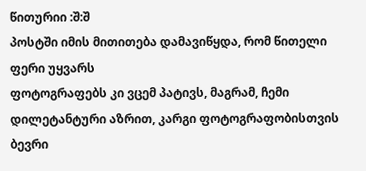წითურიი :შ:შ
პოსტში იმის მითითება დამავიწყდა, რომ წითელი ფერი უყვარს
ფოტოგრაფებს კი ვცემ პატივს, მაგრამ, ჩემი დილეტანტური აზრით, კარგი ფოტოგრაფობისთვის ბევრი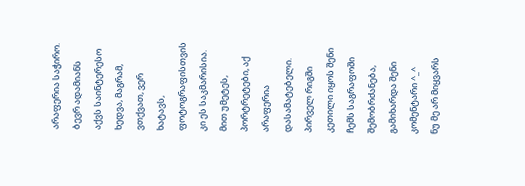არაფერია საჭირო. ბევრ ადამიანს აქვს საინტერესო ხედვა, მაგრამ, ვთქვათ, ვერ ხატავს, ფოტოგრაფისთვის კი ეს საკმარისია. მით უმეტეს, პორტრეტები, აქ არაფერია დასამატებელი.
პირველ რიგში კეთილი იყოს შენი ჩემს საგრაფოში შემობრძანება, გამიხარდა შენი კომენტარი ^_^
ნუ მე არ მიყვარს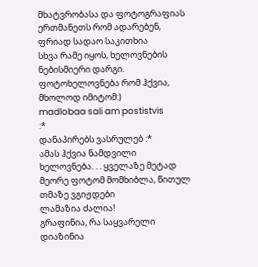მხატვრობასა და ფოტოგრაფიას ერთმანეთს რომ ადარებენ, ფრიად სადაო საკითხია
სხვა რამე იყოს, ხელოვნების ნებისმიერი დარგი. ფოტოხელოვნება რომ ჰქვია, მხოლოდ იმიტომ:)
madlobaa sali am postistvis
:*
დანაპირებს ვასრულებ :*
ამას ჰქვია ნამდვილი ხელოვნება. . . ყველაზე მეტად მეორე ფოტომ მომხიბლა, წითულ თმაზე ვგიჟდები
ლამაზია ძალია!
გრაფინია, რა საყვარელი დიაზინია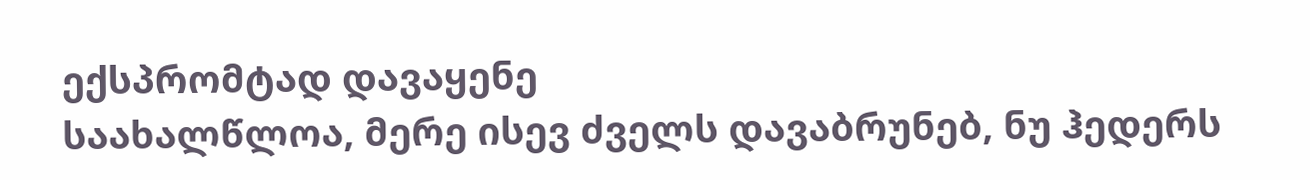ექსპრომტად დავაყენე
საახალწლოა, მერე ისევ ძველს დავაბრუნებ, ნუ ჰედერს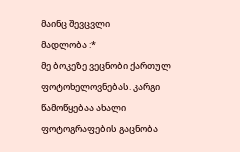მაინც შევცვლი
მადლობა :*
მე ბოკეზე ვეცნობი ქართულ ფოტოხელოვნებას. კარგი წამოწყებაა ახალი ფოტოგრაფების გაცნობა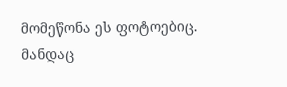მომეწონა ეს ფოტოებიც.
მანდაც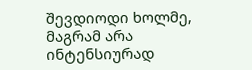შევდიოდი ხოლმე, მაგრამ არა ინტენსიურად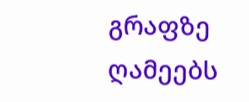გრაფზე ღამეებს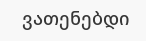ვათენებდი